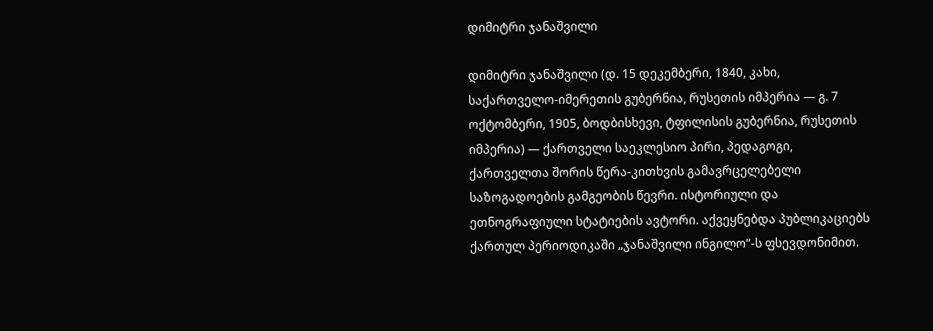დიმიტრი ჯანაშვილი

დიმიტრი ჯანაშვილი (დ. 15 დეკემბერი, 1840, კახი, საქართველო-იმერეთის გუბერნია, რუსეთის იმპერია — გ. 7 ოქტომბერი, 1905, ბოდბისხევი, ტფილისის გუბერნია, რუსეთის იმპერია) — ქართველი საეკლესიო პირი, პედაგოგი, ქართველთა შორის წერა-კითხვის გამავრცელებელი საზოგადოების გამგეობის წევრი. ისტორიული და ეთნოგრაფიული სტატიების ავტორი. აქვეყნებდა პუბლიკაციებს ქართულ პერიოდიკაში „ჯანაშვილი ინგილო“-ს ფსევდონიმით.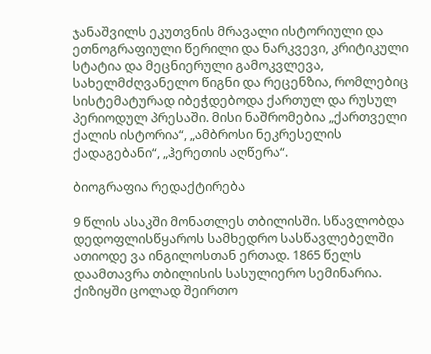ჯანაშვილს ეკუთვნის მრავალი ისტორიული და ეთნოგრაფიული წერილი და ნარკვევი, კრიტიკული სტატია და მეცნიერული გამოკვლევა, სახელმძღვანელო წიგნი და რეცენზია, რომლებიც სისტემატურად იბეჭდებოდა ქართულ და რუსულ პერიოდულ პრესაში. მისი ნაშრომებია „ქართველი ქალის ისტორია“, „ამბროსი ნეკრესელის ქადაგებანი“, „ჰერეთის აღწერა“.

ბიოგრაფია რედაქტირება

9 წლის ასაკში მონათლეს თბილისში. სწავლობდა დედოფლისწყაროს სამხედრო სასწავლებელში ათიოდე ვა ინგილოსთან ერთად. 1865 წელს დაამთავრა თბილისის სასულიერო სემინარია. ქიზიყში ცოლად შეირთო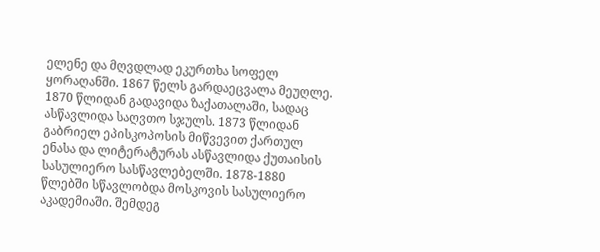ელენე და მღვდლად ეკურთხა სოფელ ყორაღანში. 1867 წელს გარდაეცვალა მეუღლე. 1870 წლიდან გადავიდა ზაქათალაში, სადაც ასწავლიდა საღვთო სჯულს. 1873 წლიდან გაბრიელ ეპისკოპოსის მიწვევით ქართულ ენასა და ლიტერატურას ასწავლიდა ქუთაისის სასულიერო სასწავლებელში. 1878-1880 წლებში სწავლობდა მოსკოვის სასულიერო აკადემიაში. შემდეგ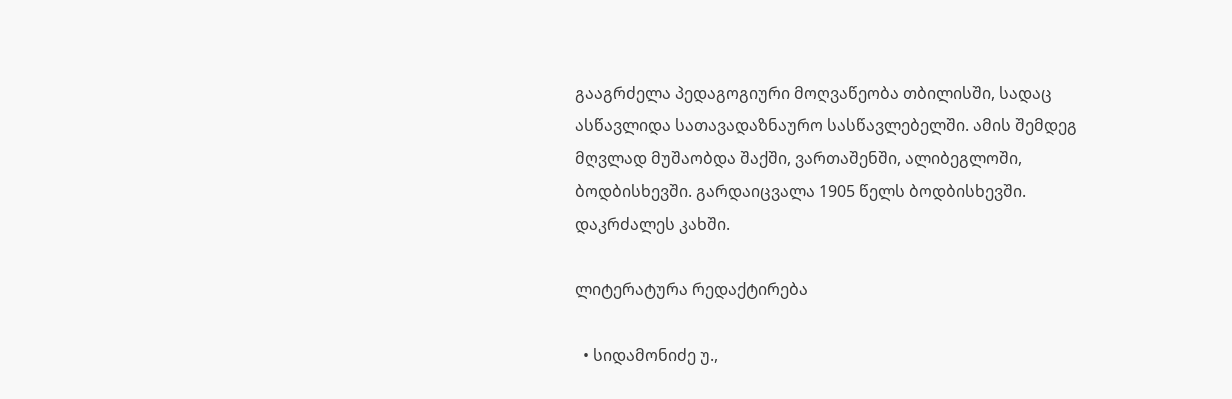გააგრძელა პედაგოგიური მოღვაწეობა თბილისში, სადაც ასწავლიდა სათავადაზნაურო სასწავლებელში. ამის შემდეგ მღვლად მუშაობდა შაქში, ვართაშენში, ალიბეგლოში, ბოდბისხევში. გარდაიცვალა 1905 წელს ბოდბისხევში. დაკრძალეს კახში.

ლიტერატურა რედაქტირება

  • სიდამონიძე უ.,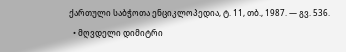ქართული საბჭოთა ენციკლოპედია, ტ. 11, თბ., 1987. — გვ. 536.
  • მღვდელი დიმიტრი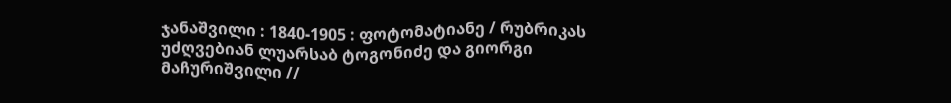ჯანაშვილი : 1840-1905 : ფოტომატიანე / რუბრიკას უძღვებიან ლუარსაბ ტოგონიძე და გიორგი მაჩურიშვილი //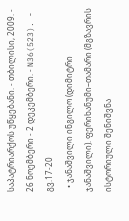საპატრიარქოს უწყებანი. - თბილისი, 2009. - 26 ნოემბერი - 2 დეკემბერი. - N36(523). - გვ.17-20
  • ჯანაშვილი ინგილო (დიმიტრი ჯანაშვილი). ფერიხანუმი–თამარი (მგზავრის ისტორიული შენიშვნა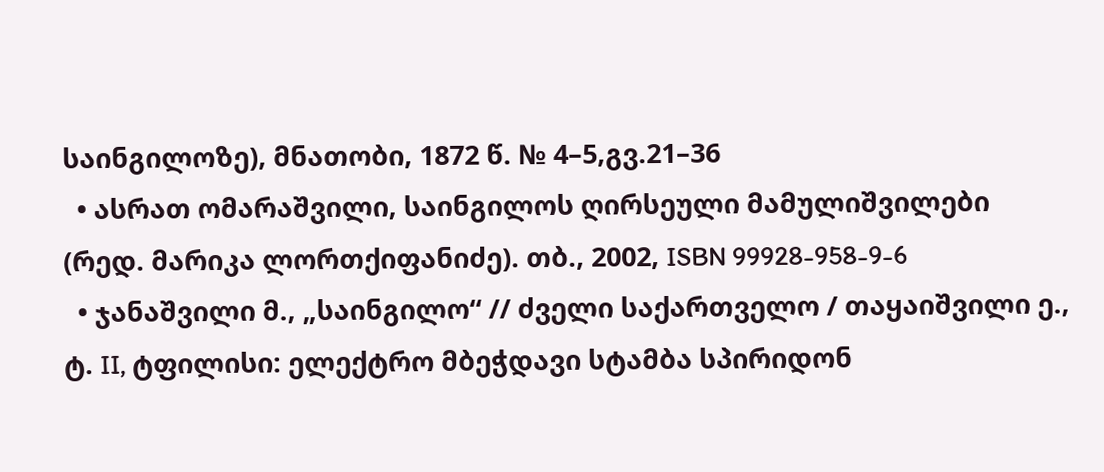საინგილოზე), მნათობი, 1872 წ. № 4–5,გვ.21–36
  • ასრათ ომარაშვილი, საინგილოს ღირსეული მამულიშვილები (რედ. მარიკა ლორთქიფანიძე). თბ., 2002, ISBN 99928-958-9-6
  • ჯანაშვილი მ., „საინგილო“ // ძველი საქართველო / თაყაიშვილი ე., ტ. II, ტფილისი: ელექტრო მბეჭდავი სტამბა სპირიდონ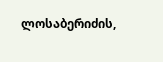ლოსაბერიძის,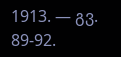1913. — გვ. 89-92.